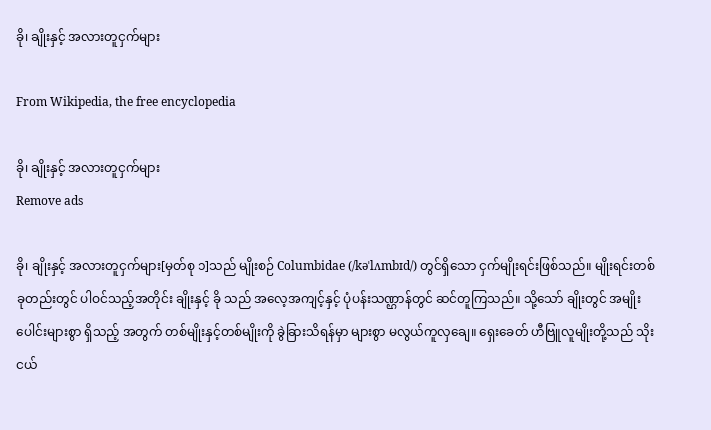ခို၊ ချိုးနှင့် အလားတူငှက်များ

From Wikipedia, the free encyclopedia

ခို၊ ချိုးနှင့် အလားတူငှက်များ
Remove ads

ခို၊ ချိုးနှင့် အလားတူငှက်များ[မှတ်စု ၁]သည် မျိုးစဉ် Columbidae (/kəˈlʌmbɪd/) တွင်ရှိသော ငှက်မျိုးရင်းဖြစ်သည်။ မျိုးရင်းတစ်ခုတည်းတွင် ပါဝင်သည့်အတိုင်း ချိုးနှင့် ခို သည် အလေ့အကျင့်နှင့် ပုံပန်းသဏ္ဌာန်တွင် ဆင်တူကြသည်။ သို့သော် ချိုးတွင် အမျိုးပေါင်းများစွာ ရှိသည့် အတွက် တစ်မျိုးနှင့်တစ်မျိုးကို ခွဲခြားသိရန်မှာ များစွာ မလွယ်ကူလှချေ။ ရှေးခေတ် ဟီဗြူလူမျိုးတို့သည် သိုးငယ်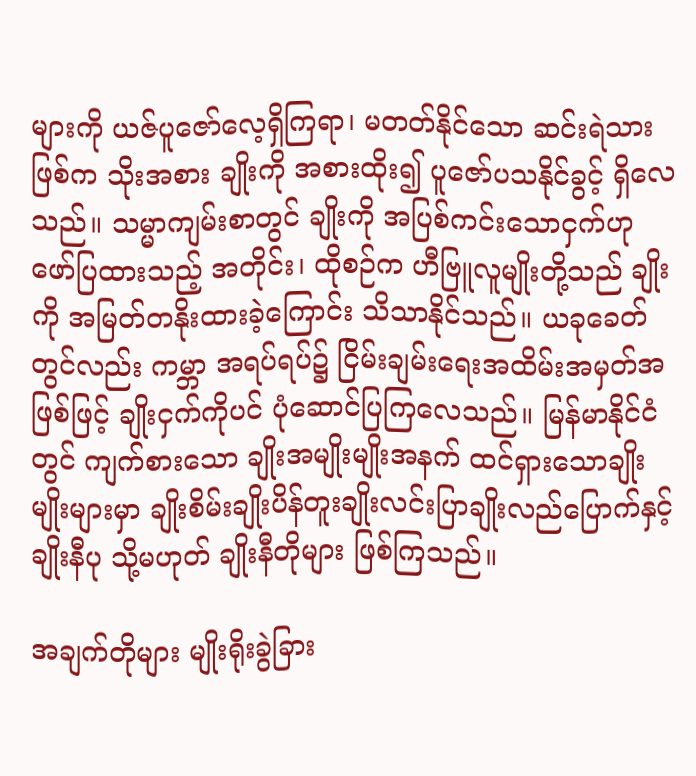များကို ယဇ်ပူဇော်လေ့ရှိကြရာ၊ မတတ်နိုင်သော ဆင်းရဲသားဖြစ်က သိုးအစား ချိုးကို အစားထိုး၍ ပူဇော်ပသနိုင်ခွင့် ရှိလေသည်။ သမ္မာကျမ်းစာတွင် ချိုးကို အပြစ်ကင်းသောငှက်ဟု ဖော်ပြထားသည့် အတိုင်း၊ ထိုစဉ်က ဟီဗြူလူမျိုးတို့သည် ချိုးကို အမြတ်တနိုးထားခဲ့ကြောင်း သိသာနိုင်သည်။ ယခုခေတ်တွင်လည်း ကမ္ဘာ အရပ်ရပ်၌ ငြိမ်းချမ်းရေးအထိမ်းအမှတ်အဖြစ်ဖြင့် ချိုးငှက်ကိုပင် ပုံဆောင်ပြကြလေသည်။ မြန်မာနိုင်ငံတွင် ကျက်စားသော ချိုးအမျိုးမျိုးအနက် ထင်ရှားသောချိုးမျိုးများမှာ ချိုးစိမ်းချိုးပိန်တူးချိုးလင်းပြာချိုးလည်ပြောက်နှင့် ချိုးနီပု သို့မဟုတ် ချိုးနီတိုများ ဖြစ်ကြသည်။

အချက်တိုများ မျိုးရိုးခွဲခြား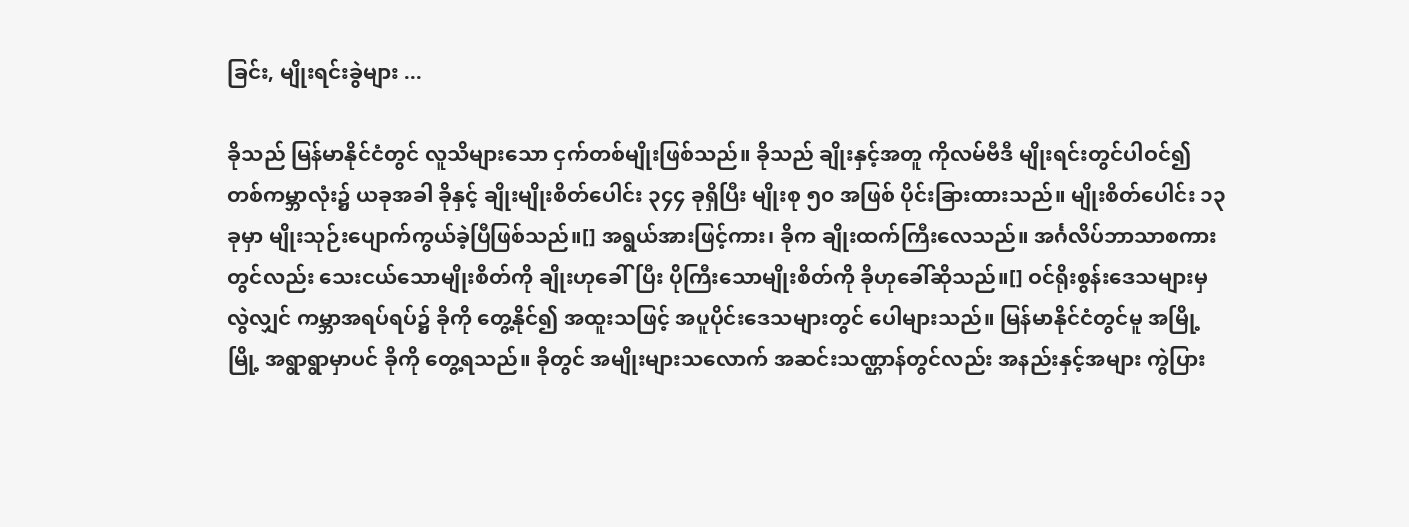ခြင်း, မျိုးရင်းခွဲများ ...

ခိုသည် မြန်မာနိုင်ငံတွင် လူသိများသော ငှက်တစ်မျိုးဖြစ်သည်။ ခိုသည် ချိုးနှင့်အတူ ကိုလမ်ဗီဒီ မျိုးရင်းတွင်ပါဝင်၍ တစ်ကမ္ဘာလုံး၌ ယခုအခါ ခိုနှင့် ချိုးမျိုးစိတ်ပေါင်း ၃၄၄ ခုရှိပြီး မျိုးစု ၅၀ အဖြစ် ပိုင်းခြားထားသည်။ မျိုးစိတ်ပေါင်း ၁၃ ခုမှာ မျိုးသုဉ်းပျောက်ကွယ်ခဲ့ပြီဖြစ်သည်။[] အရွယ်အားဖြင့်ကား၊ ခိုက ချိုးထက်ကြီးလေသည်။ အင်္ဂလိပ်ဘာသာစကားတွင်လည်း သေးငယ်သောမျိုးစိတ်ကို ချိုးဟုခေါ်ပြီး ပိုကြီးသောမျိုးစိတ်ကို ခိုဟုခေါ်ဆိုသည်။[] ဝင်ရိုးစွန်းဒေသများမှလွဲလျှင် ကမ္ဘာအရပ်ရပ်၌ ခိုကို တွေ့နိုင်၍ အထူးသဖြင့် အပူပိုင်းဒေသများတွင် ပေါများသည်။ မြန်မာနိုင်ငံတွင်မူ အမြို့မြို့ အရွာရွာမှာပင် ခိုကို တွေ့ရသည်။ ခိုတွင် အမျိုးများသလောက် အဆင်းသဏ္ဌာန်တွင်လည်း အနည်းနှင့်အများ ကွဲပြား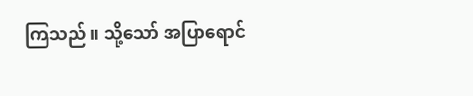ကြသည်။ သို့သော် အပြာရောင်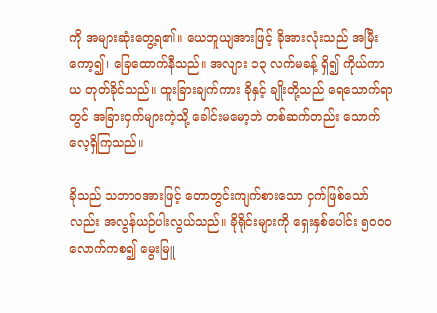ကို အများဆုံးတွေ့ရ၏။ ယေဘူယျအားဖြင့် ခိုအားလုံးသည် အမြီးကော့၍၊ ခြေထောက်နီသည်။ အလျား ၁၃ လက်မခန့် ရှိ၍ ကိုယ်ကာယ တုတ်ခိုင်သည်။ ထူးခြားချက်ကား ခိုနှင့် ချိုးတို့သည် ရေသောက်ရာတွင် အခြားငှက်များကဲ့သို့ ခေါင်းမမော့ဘဲ တစ်ဆက်တည်း သောက်လေ့ရှိကြသည်။

ခိုသည် သဘာဝအားဖြင့် တောတွင်းကျက်စားသော ငှက်ဖြစ်သော်လည်း အလွန်ယဉ်ပါးလွယ်သည်။ ခိုရိုင်းများကို ရှေးနှစ်ပေါင်း ၅ဝဝဝ လောက်ကစ၍ မွေးမြူ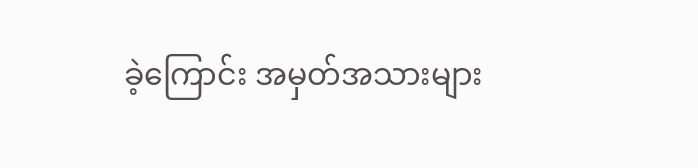ခဲ့ကြောင်း အမှတ်အသားများ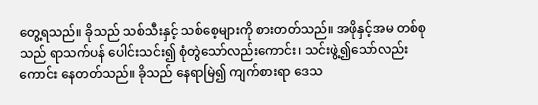တွေ့ရသည်။ ခိုသည် သစ်သီးနှင့် သစ်စေ့များကို စားတတ်သည်။ အဖိုနှင့်အမ တစ်စုသည် ရာသက်ပန် ပေါင်းသင်း၍ စုံတွဲသော်လည်းကောင်း၊ သင်းဖွဲ့၍သော်လည်းကောင်း နေတတ်သည်။ ခိုသည် နေရာမြဲ၍ ကျက်စားရာ ဒေသ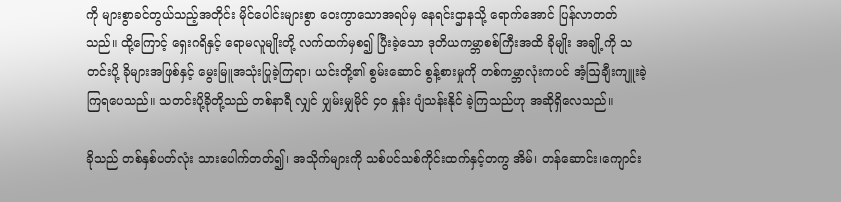ကို များစွာခင်တွယ်သည့်အတိုင်း မိုင်ပေါင်းများစွာ ဝေးကွာသောအရပ်မှ နေရင်းဌာနသို့ ရောက်အောင် ပြန်လာတတ်သည်။ ထို့ကြောင့် ရှေးဂရိနှင့် ရောမလူမျိုးတို့ လက်ထက်မှစ၍ ပြီးခဲ့သော ဒုတိယကမ္ဘာစစ်ကြီးအထိ ခိုမျိုး အချို့ကို သတင်းပို့ ခိုများအဖြစ်နှင့် မွေးမြူအသုံးပြုခဲ့ကြရာ၊ ယင်းတို့၏ စွမ်းဆောင် စွန့်စားမှုကို တစ်ကမ္ဘာလုံးကပင် အံ့ဩချီးကျူးခဲ့ကြရပေသည်။ သတင်းပို့ခိုတို့သည် တစ်နာရီ လျှင် ပျှမ်းမျှမိုင် ၄ဝ နှုန်း ပျံသန်းနိုင် ခဲ့ကြသည်ဟု အဆိုရှိလေသည်။

ခိုသည် တစ်နှစ်ပတ်လုံး သားပေါက်တတ်၍၊ အသိုက်များကို သစ်ပင်သစ်ကိုင်းထက်နှင့်တကွ အိမ်၊ တန်ဆောင်း၊ကျောင်း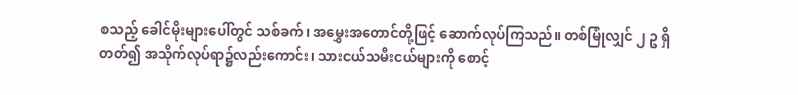စသည့် ခေါင်မိုးများပေါ်တွင် သစ်ခက်၊ အမွှေးအတောင်တို့ဖြင့် ဆောက်လုပ်ကြသည်။ တစ်မြုံလျှင် ၂ ဥ ရှိတတ်၍ အသိုက်လုပ်ရာ၌လည်းကောင်း၊ သားငယ်သမီးငယ်များကို စောင့်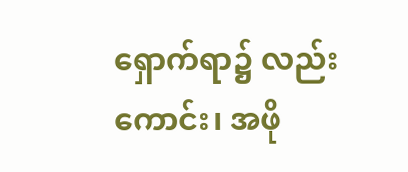ရှောက်ရာ၌ လည်းကောင်း၊ အဖို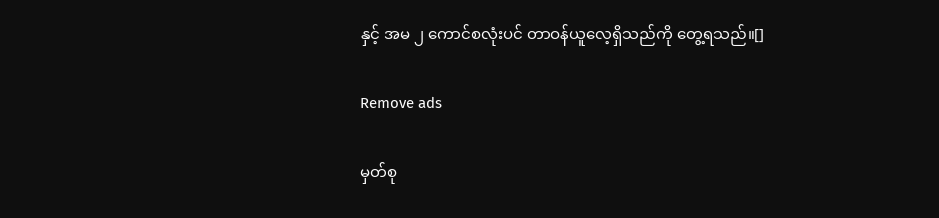နှင့် အမ ၂ ကောင်စလုံးပင် တာဝန်ယူလေ့ရှိသည်ကို တွေ့ရသည်။[]

Remove ads

မှတ်စု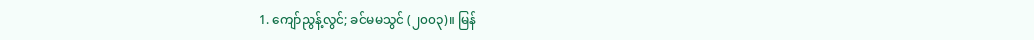1. ကျော်ညွန့်လွင်; ခင်မမသွင် (၂၀၀၃)။ မြန်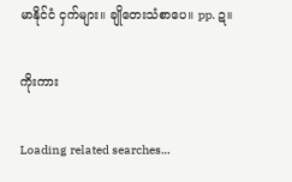မာနိုင်ငံ ငှက်များ။ ချိုတေးသံစာပေ။ pp. ဍ။

ကိုးကား

Loading related searches...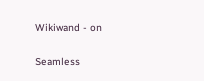Wikiwand - on

Seamless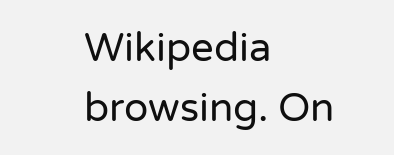Wikipedia browsing. On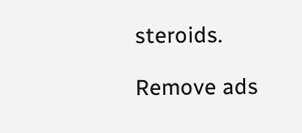steroids.

Remove ads